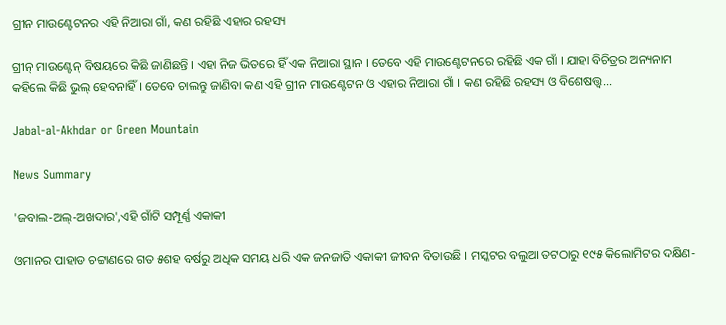ଗ୍ରୀନ ମାଉଣ୍ଟେଟନର ଏହି ନିଆରା ଗାଁ, କଣ ରହିଛି ଏହାର ରହସ୍ୟ

ଗ୍ରୀନ୍‌ ମାଉଣ୍ଟେନ୍ ବିଷୟରେ କିଛି ଜାଣିଛନ୍ତି । ଏହା ନିଜ ଭିତରେ ହିଁ ଏକ ନିଆରା ସ୍ଥାନ । ତେବେ ଏହି ମାଉଣ୍ଟେଟନରେ ରହିଛି ଏକ ଗାଁ । ଯାହା ବିଚିତ୍ରର ଅନ୍ୟନାମ କହିଲେ କିଛି ଭୁଲ୍‌ ହେବନାହିଁ । ତେବେ ଚାଲନ୍ତୁ ଜାଣିବା କଣ ଏହି ଗ୍ରୀନ ମାଉଣ୍ଟେଟନ ଓ ଏହାର ନିଆରା ଗାଁ । କଣ ରହିଛି ରହସ୍ୟ ଓ ବିଶେଷତ୍ତ୍ୱ...

Jabal-al-Akhdar or Green Mountain

News Summary

'ଜବାଲ-ଅଲ୍‌-ଅଖଦାର',ଏହି ଗାଁଟି ସମ୍ପୂର୍ଣ୍ଣ ଏକାକୀ

ଓମାନର ପାହାଡ ଚଟ୍ଟାଣରେ ଗତ ୫ଶହ ବର୍ଷରୁ ଅଧିକ ସମୟ ଧରି ଏକ ଜନଜାତି ଏକାକୀ ଜୀବନ ବିତାଉଛି । ମସ୍କଟର ବଲୁଆ ତଟଠାରୁ ୧୯୫ କିଲୋମିଟର ଦକ୍ଷିଣ-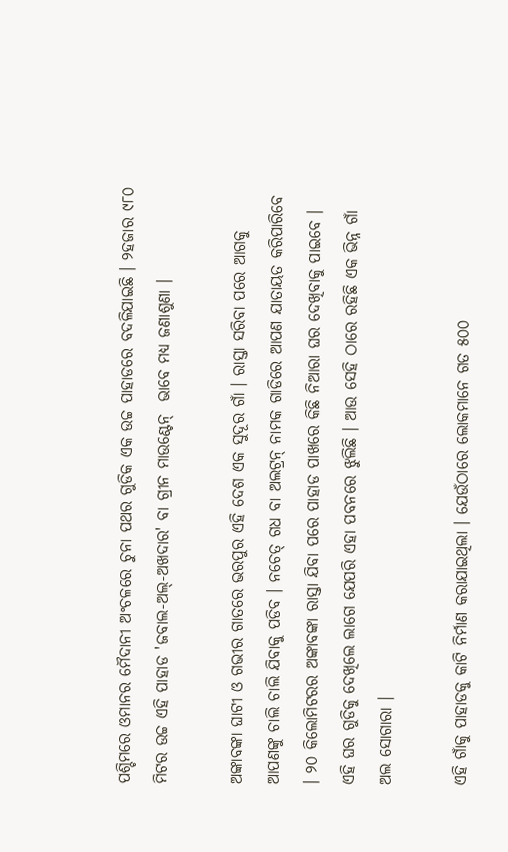ପଶ୍ଚିମରେ ଓମାନର ମୈଦାନୀ ଅଂଚଳରେ ଚୁନା ପଥର ଗୁଡିକ ଏକ ଉଚ୍ଚ ପାହାଡରେ ବଦଳିଯାଇଛି । ୨ହଜାର ୯୮୦ ମିଟର ଉଚ୍ଚ ଏହି ପାହାଡ 'ଜବାଲ-ଅଲ୍‌-ଅଖଦାର' ବା ଗ୍ରୀନ ମାଉଣ୍ଟେନ୍  ଭାବେ ମଧ୍ୟ ଜଣାଶୁଣା ।

ଅଙ୍କାବଙ୍କା ଘାଟୀ ଓ ଗଭୀର ଗାତରେ ଭରପୁର ଏହି ଦେଶ ଏକ ସୁଦୂର ଗାଁ । ରାସ୍ତା ସରିବା ପରେ ଆଗକୁ ଆପଣଙ୍କୁ ଚାଲି ଚାଲି ଯିବାକୁ ପଡିବ । ନଚେତ୍‌ ଗଧ ବା ଅଲଟ୍ରନ୍ ନାମକ ଗାଡିରେ ଆପଣ ଯାତାୟତ କରିପାରିବେ । ୨୦ କିଲୋମିଟରର ଅଙ୍କାବଙ୍କା ରାସ୍ତା ଯିବା ପରେ ପାହାଡ ପାଖରେ କିଛି ନିଆରା ଘର ଦେଖିବାକୁ ପାଇବେ । ଏହି ଘର ଗୁଡିକୁ ଦେଖିଲେ ଲାଗେ ଯେପରି ଏହା ପବନରେ ଝୁଲିଛି । ଆଉ ସେହି ଠାରେ ରହିଛି ଏକ ଭିନ୍ନ ଗାଁ ଅଲ ସୋଗାରା ।

ଏହି ଗାଁକୁ ପାହାଡକୁ କାଟି ନିର୍ମାଣ କରାଯାଇଥିଲା । ଯେଉଁଠାରେ ଲୋକମାନେ ଗତ ୫୦୦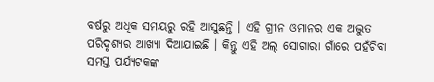ବର୍ଷରୁ ଅଧିକ ସମୟରୁ ରହି ଆସୁଛନ୍ତି । ଏହି ଗ୍ରୀନ ଓମାନର ଏକ ଅଦ୍ଭୁତ ପରିଦୃଶ୍ୟର ଆଖ୍ୟା ଦିଆଯାଇଛି । କିନ୍ତୁ ଏହି ଅଲ୍‌ ସୋଗାରା ଗାଁରେ ପହଁଚିବା ସମସ୍ତ ପର୍ଯ୍ୟଟକଙ୍କ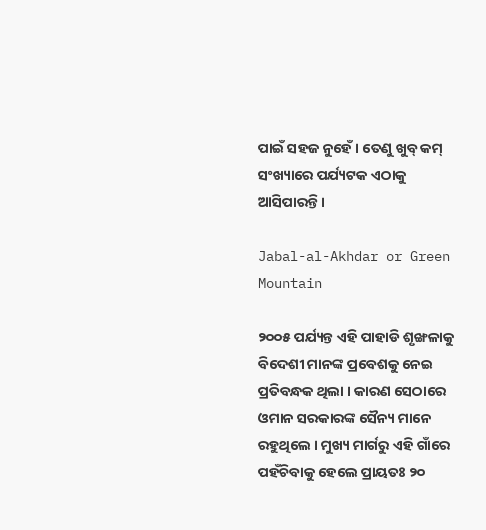ପାଇଁ ସହଜ ନୁହେଁ । ତେଣୁ ଖୁବ୍‌ କମ୍‌ ସଂଖ୍ୟାରେ ପର୍ଯ୍ୟଟକ ଏଠାକୁ ଆସିପାରନ୍ତି ।

Jabal-al-Akhdar or Green Mountain

୨୦୦୫ ପର୍ଯ୍ୟନ୍ତ ଏହି ପାହାଡି ଶୃଙ୍ଖଳାକୁ ବିଦେଶୀ ମାନଙ୍କ ପ୍ରବେଶକୁ ନେଇ ପ୍ରତିବନ୍ଧକ ଥିଲା । କାରଣ ସେଠାରେ ଓମାନ ସରକାରଙ୍କ ସୈନ୍ୟ ମାନେ ରହୁଥିଲେ । ମୁଖ୍ୟ ମାର୍ଗରୁ ଏହି ଗାଁରେ ପହଁଚିବାକୁ ହେଲେ ପ୍ରାୟତଃ ୨୦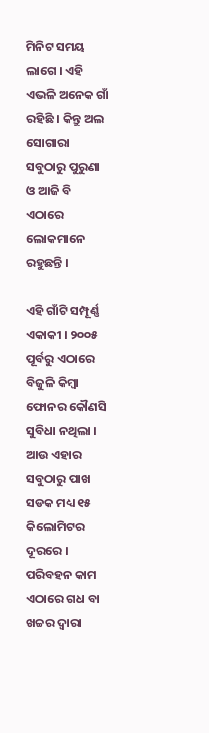ମିନିଟ ସମୟ ଲାଗେ । ଏହି ଏଭଳି ଅନେକ ଗାଁ ରହିଛି । କିନ୍ତୁ ଅଲ ସୋଗାରା ସବୁଠାରୁ ପୁରୁଣା ଓ ଆଜି ବି ଏଠାରେ ଲୋକମାନେ ରହୁଛନ୍ତି ।

ଏହି ଗାଁଟି ସମ୍ପୂର୍ଣ୍ଣ ଏକାକୀ । ୨୦୦୫ ପୂର୍ବରୁ ଏଠାରେ ବିଜୁଳି କିମ୍ବା ଫୋନର କୌଣସି ସୁବିଧା ନଥିଲା । ଆଉ ଏହାର ସବୁଠାରୁ ପାଖ ସଡକ ମଧ୍ୟ ୧୫ କିଲୋମିଟର ଦୂରରେ । ପରିବହନ କାମ ଏଠାରେ ଗଧ ବା ଖଚ୍ଚର ଦ୍ୱାରା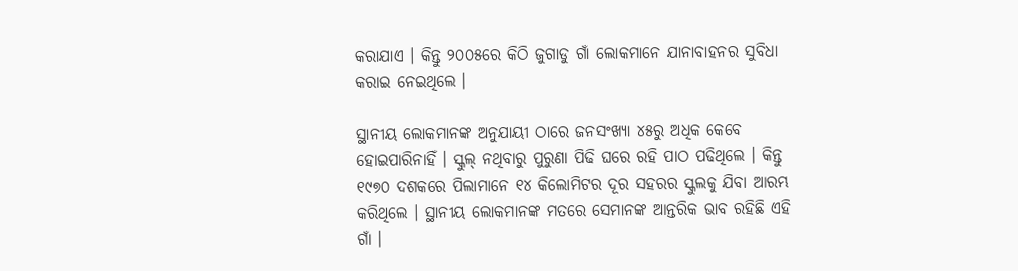କରାଯାଏ । କିନ୍ତୁ ୨୦୦୫ରେ କିଠି ଜୁଗାଡୁ ଗାଁ ଲୋକମାନେ ଯାନାବାହନର ସୁବିଧା କରାଇ ନେଇଥିଲେ ।

ସ୍ଥାନୀୟ ଲୋକମାନଙ୍କ ଅନୁଯାୟୀ ଠାରେ ଜନସଂଖ୍ୟା ୪୫ରୁ ଅଧିକ କେବେ ହୋଇପାରିନାହିଁ । ସ୍କୁଲ୍‌ ନଥିବାରୁ ପୁରୁଣା ପିଢି ଘରେ ରହି ପାଠ ପଢିଥିଲେ । କିନ୍ତୁ ୧୯୭୦ ଦଶକରେ ପିଲାମାନେ ୧୪ କିଲୋମିଟର ଦୂର ସହରର ସ୍କୁଲକୁ ଯିବା ଆରମ୍ଭ କରିଥିଲେ । ସ୍ଥାନୀୟ ଲୋକମାନଙ୍କ ମତରେ ସେମାନଙ୍କ ଆନ୍ତରିକ ଭାବ ରହିଛି ଏହି ଗାଁ ।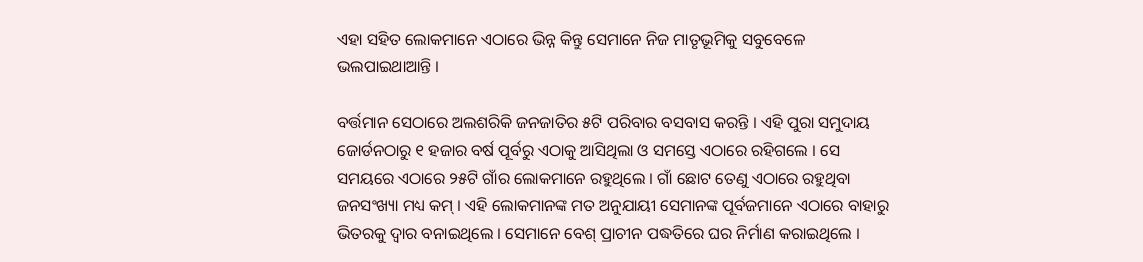ଏହା ସହିତ ଲୋକମାନେ ଏଠାରେ ଭିନ୍ନ କିନ୍ତୁ ସେମାନେ ନିଜ ମାତୃଭୂମିକୁ ସବୁବେଳେ ଭଲପାଇଥାଆନ୍ତି ।

ବର୍ତ୍ତମାନ ସେଠାରେ ଅଲଶରିକି ଜନଜାତିର ୫ଟି ପରିବାର ବସବାସ କରନ୍ତି । ଏହି ପୁରା ସମୁଦାୟ ଜୋର୍ଡନଠାରୁ ୧ ହଜାର ବର୍ଷ ପୂର୍ବରୁ ଏଠାକୁ ଆସିଥିଲା ଓ ସମସ୍ତେ ଏଠାରେ ରହିଗଲେ । ସେ ସମୟରେ ଏଠାରେ ୨୫ଟି ଗାଁର ଲୋକମାନେ ରହୁଥିଲେ । ଗାଁ ଛୋଟ ତେଣୁ ଏଠାରେ ରହୁଥିବା ଜନସଂଖ୍ୟା ମଧ୍ୟ କମ୍‌ । ଏହି ଲୋକମାନଙ୍କ ମତ ଅନୁଯାୟୀ ସେମାନଙ୍କ ପୂର୍ବଜମାନେ ଏଠାରେ ବାହାରୁ ଭିତରକୁ ଦ୍ୱାର ବନାଇଥିଲେ । ସେମାନେ ବେଶ୍‌ ପ୍ରାଚୀନ ପଦ୍ଧତିରେ ଘର ନିର୍ମାଣ କରାଇଥିଲେ ।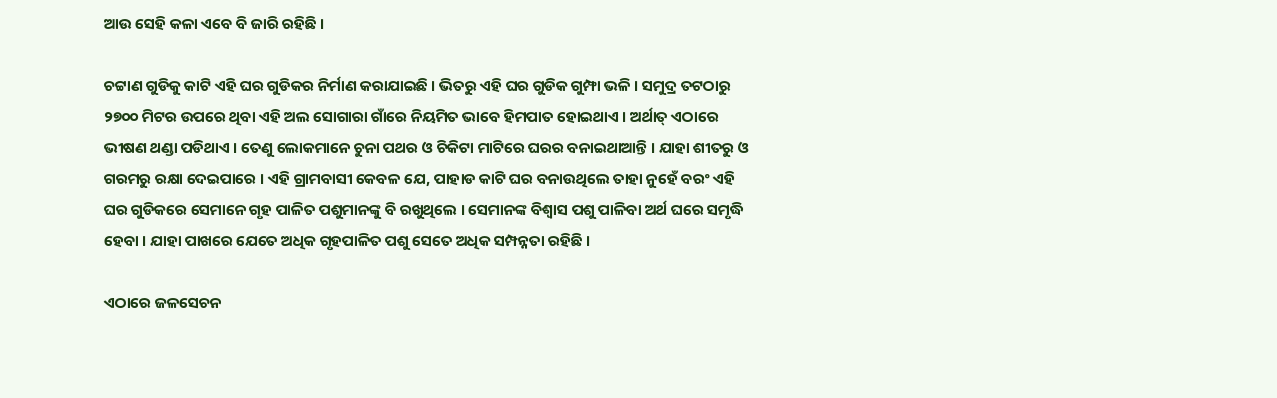ଆଉ ସେହି କଳା ଏବେ ବି ଜାରି ରହିଛି ।

ଚଟ୍ଟାଣ ଗୁଡିକୁ କାଟି ଏହି ଘର ଗୁଡିକର ନିର୍ମାଣ କରାଯାଇଛି । ଭିତରୁ ଏହି ଘର ଗୁଡିକ ଗୁମ୍ଫା ଭଳି । ସମୁଦ୍ର ତଟଠାରୁ ୨୭୦୦ ମିଟର ଉପରେ ଥିବା ଏହି ଅଲ ସୋଗାରା ଗାଁରେ ନିୟମିତ ଭାବେ ହିମପାତ ହୋଇଥାଏ । ଅର୍ଥାତ୍‌ ଏଠାରେ ଭୀଷଣ ଥଣ୍ଡା ପଡିଥାଏ । ତେଣୁ ଲୋକମାନେ ଚୁନା ପଥର ଓ ଚିକିଟା ମାଟିରେ ଘରର ବନାଇଥାଆନ୍ତି । ଯାହା ଶୀତରୁ ଓ ଗରମରୁ ରକ୍ଷା ଦେଇପାରେ । ଏହି ଗ୍ରାମବାସୀ କେବଳ ଯେ, ପାହାଡ କାଟି ଘର ବନାଉଥିଲେ ତାହା ନୁହେଁ ବରଂ ଏହି ଘର ଗୁଡିକରେ ସେମାନେ ଗୃହ ପାଳିତ ପଶୁମାନଙ୍କୁ ବି ରଖୁଥିଲେ । ସେମାନଙ୍କ ବିଶ୍ୱାସ ପଶୁ ପାଳିବା ଅର୍ଥ ଘରେ ସମୃଦ୍ଧି ହେବା । ଯାହା ପାଖରେ ଯେତେ ଅଧିକ ଗୃହପାଳିତ ପଶୁ ସେତେ ଅଧିକ ସମ୍ପନ୍ନତା ରହିଛି ।

ଏଠାରେ ଜଳସେଚନ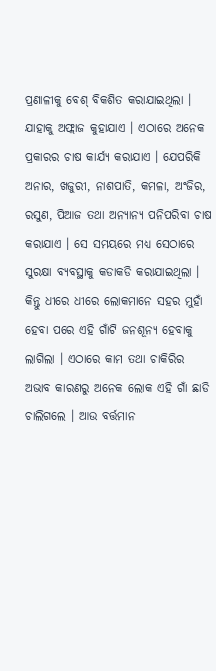ପ୍ରଣାଳୀକୁ ବେଶ୍‌ ବିକଶିତ କରାଯାଇଥିଲା । ଯାହାକୁ ଅଫ୍ଲାଜ କୁହାଯାଏ । ଏଠାରେ ଅନେକ ପ୍ରକାରର ଚାଷ କାର୍ଯ୍ୟ କରାଯାଏ । ଯେପରିକି ଅନାର, ଖଜୁରୀ, ନାଶପାତି, କମଳା, ଅଂଜିର, ରସୁଣ, ପିଆଜ ତଥା ଅନ୍ୟାନ୍ୟ ପନିପରିବା ଚାଷ କରାଯାଏ । ସେ ସମୟରେ ମଧ୍ୟ ସେଠାରେ ସୁରକ୍ଷା ବ୍ୟବସ୍ଥାକୁ କଡାକଡି କରାଯାଇଥିଲା । କିନ୍ତୁ ଧୀରେ ଧୀରେ ଲୋକମାନେ ସହର ମୁହାଁ ହେବା ପରେ ଏହି ଗାଁଟି ଜନଶୂନ୍ୟ ହେବାକୁ ଲାଗିଲା । ଏଠାରେ କାମ ତଥା ଚାକିରିର ଅଭାବ କାରଣରୁ ଅନେକ ଲୋକ ଏହି ଗାଁ ଛାଡି ଚାଲିଗଲେ । ଆଉ ବର୍ତ୍ତମାନ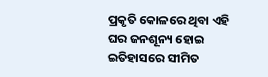ପ୍ରକୃତି କୋଳରେ ଥିବା ଏହି ଘର ଜନଶୂନ୍ୟ ହୋଇ ଇତିହାସରେ ସୀମିତ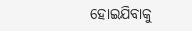ହୋଇଯିବାକୁ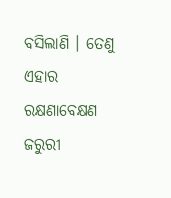ବସିଲାଣି । ତେଣୁ ଏହାର ରକ୍ଷଣାବେକ୍ଷଣ ଜରୁରୀ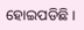ହୋଇପଡିଛି ।